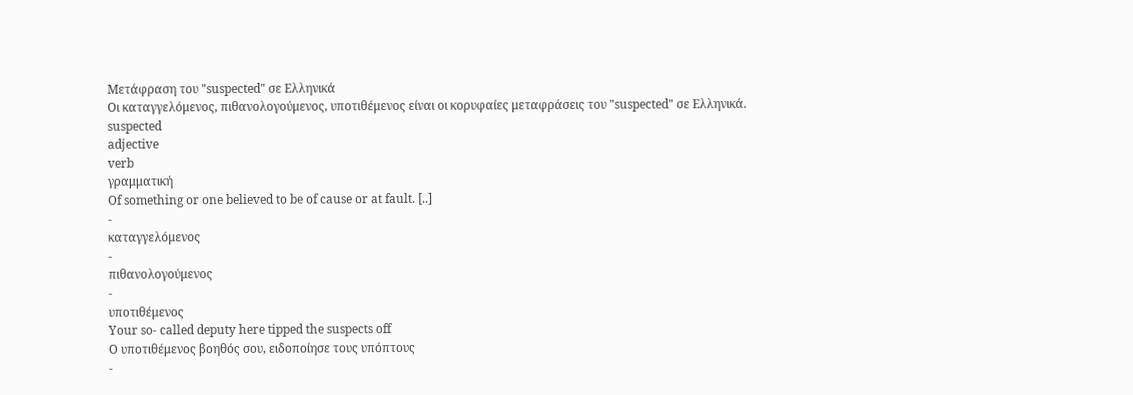Μετάφραση του "suspected" σε Ελληνικά
Οι καταγγελόμενος, πιθανολογούμενος, υποτιθέμενος είναι οι κορυφαίες μεταφράσεις του "suspected" σε Ελληνικά.
suspected
adjective
verb
γραμματική
Of something or one believed to be of cause or at fault. [..]
-
καταγγελόμενος
-
πιθανολογούμενος
-
υποτιθέμενος
Your so- called deputy here tipped the suspects off
Ο υποτιθέμενος βοηθός σου, ειδοποίησε τους υπόπτους
-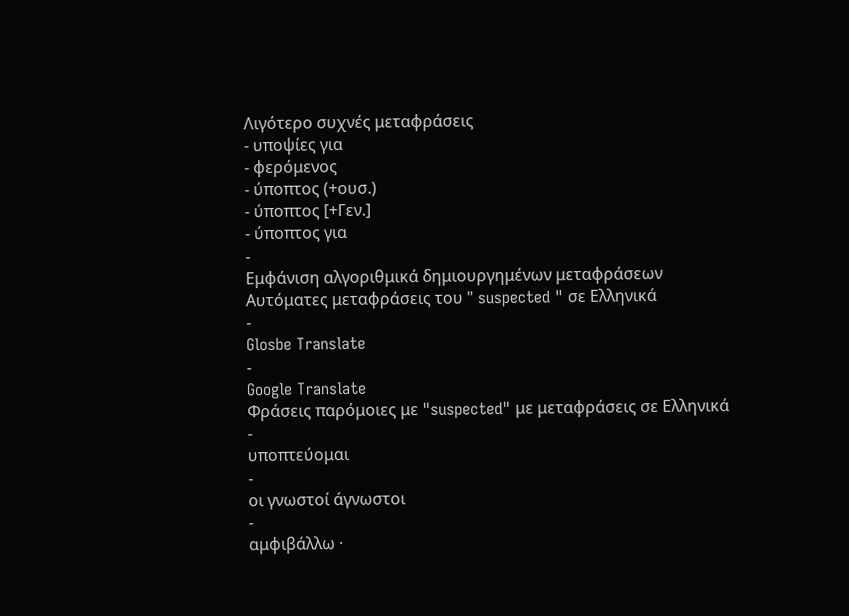Λιγότερο συχνές μεταφράσεις
- υποψίες για
- φερόμενος
- ύποπτος (+ουσ.)
- ύποπτος [+Γεν.]
- ύποπτος για
-
Εμφάνιση αλγοριθμικά δημιουργημένων μεταφράσεων
Αυτόματες μεταφράσεις του " suspected " σε Ελληνικά
-
Glosbe Translate
-
Google Translate
Φράσεις παρόμοιες με "suspected" με μεταφράσεις σε Ελληνικά
-
υποπτεύομαι
-
οι γνωστοί άγνωστοι
-
αμφιβάλλω ·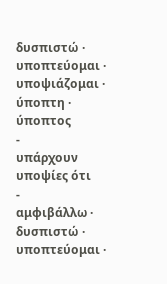δυσπιστώ · υποπτεύομαι · υποψιάζομαι · ύποπτη · ύποπτος
-
υπάρχουν υποψίες ότι
-
αμφιβάλλω · δυσπιστώ · υποπτεύομαι ·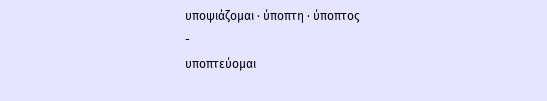υποψιάζομαι · ύποπτη · ύποπτος
-
υποπτεύομαι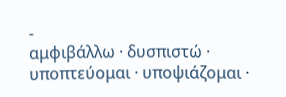-
αμφιβάλλω · δυσπιστώ · υποπτεύομαι · υποψιάζομαι ·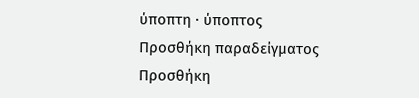ύποπτη · ύποπτος
Προσθήκη παραδείγματος
Προσθήκη